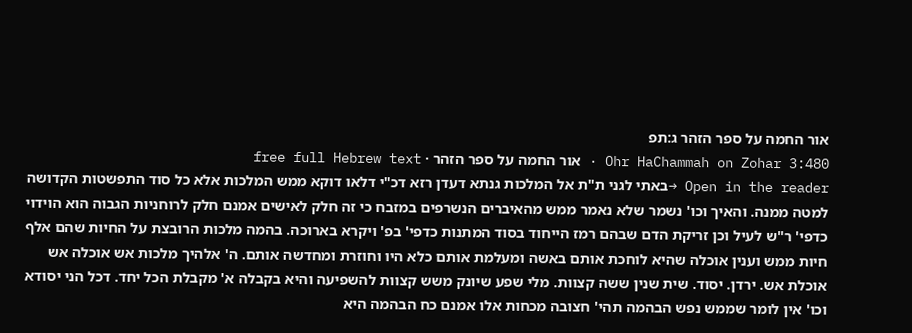אור החמה על ספר הזהר ג:תפ
Ohr HaChammah on Zohar 3:480 · אור החמה על ספר הזהר · free full Hebrew text
Open in the reader →באתי לגני ת"ת אל המלכות גנתא דעדן רזא דכ"י דלאו דוקא ממש המלכות אלא כל סוד התפשטות הקדושה למטה ממנה. והאיך וכו' נשמר שלא נאמר ממש מהאיברים הנשרפים במזבח כי זה חלק לאישים אמנם חלק לרוחניות הגבוה הוא הוידוי כדפי' ר"ש לעיל וכן זריקת הדם שבהם רמז הייחוד בסוד המתנות כדפי' בפ' ויקרא בארוכה. בהמה מלכות הרובצת על החיות שהם אלף חיות ממש וענין אוכלה שהיא לוחכת אותם באשה ומעלמת אותם כלא היו וחוזרת ומחדשה אותם. ה' אלהיך מלכות אש אוכלה אש אוכלת אש. ירדן. יסוד. שית שנין ששה קצוות. מלי שפע שיונק משש קצוות להשפיעה והיא בקבלה א' מקבלת הכל יחד. דכל הני יסודא וכו' אין לומר שממש נפש הבהמה תהי' חצובה מכחות אלו אמנם כח הבהמה היא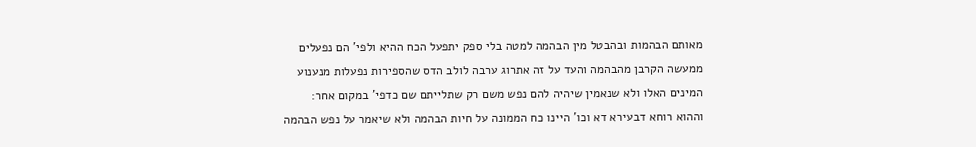מאותם הבהמות ובהבטל מין הבהמה למטה בלי ספק יתפעל הכח ההיא ולפי' הם נפעלים ממעשה הקרבן מהבהמה והעד על זה אתרוג ערבה לולב הדס שהספירות נפעלות מנענוע המינים האלו ולא שנאמין שיהיה להם נפש משם רק שתלייתם שם כדפי' במקום אחר:
וההוא רוחא דבעירא דא וכו' היינו כח הממונה על חיות הבהמה ולא שיאמר על נפש הבהמה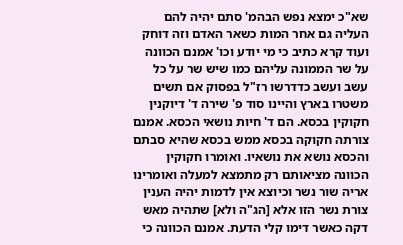שא"כ ימצא נפש הבהמ' סתם יהיה להם העליה גם אחר המות כשאר האדם וזה דוחק ועוד קרא כתיב כי מי יודע וכו' אמנם הכוונה על שר הממונה עליהם כמו שיש שר על כל עשב ועשב כדדרשו רז"ל בפסוק אם תשים משטרו בארץ והיינו סוד פ' שירה ד' דיוקנין חקוקין בכסא. הם ד' חיות נושאי הכסא. אמנם צורתה חקוקה בכסא ממש בכסא שהיא סבתם והכסא נושא את נושאיו. ואומרו חקוקין הכוונה מציאותם רק מתמצא למעלה ואומרינו אריה שור נשר וכיוצא אין לדמות יהיה הענין צורת נשר הזו אלא [הג"ה ולא] שתהיה מאש דקה כאשר דימו קלי הדעת. אמנם הכוונה כי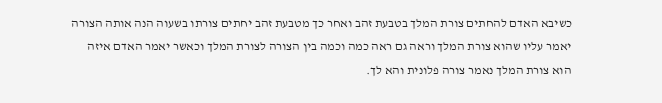כשיבא האדם להחתים צורת המלך בטבעת זהב ואחר כך מטבעת זהב יחתים צורתו בשעוה הנה אותה הצורה יאמר עליו שהוא צורת המלך וראה גם ראה כמה וכמה בין הצורה לצורת המלך וכאשר יאמר האדם איזה הוא צורת המלך נאמר צורה פלונית והא לך.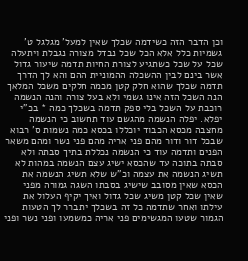וכן הדבר הזה כשידמה שכלך שאין למעל' מגלגל ט' גשמיות כלל אלא הכל שכל נבדל מצורה נגבלת ויתעלה שכל על שכל כשתגיע לצורת החיות תדמה שיעור גדול אשר בינם לבין ההשכלה ההמוניית ההם והא לך הדרך תדמה שכלך שהוא חלק קטן מכמה חלקים משכל המלאך הנה השכל הזה אינו גשמי ולא בעל צורה והנה הנשמה רוכבת על השכל בלי ספק תדמה בשכלך כמה * בכ"י יפלא. יפלה הנשמה מהגשם עוד תחשוב כי הנשמה מחצבה מכסא הכבוד יוכללו בכסא כמה נשמות ס' רבוא שבכל דור ודור מהם פני אריה מהם פני נשר ומהם משאר הפנים ותדמה עוד כי הנשמה נכללת בתיך סבתה ולא סבתה בתוכה עד שהכסא ישיג עצם הנשמה במהות לא תשיג הנשמה את עצמה וכ"ש שלא תשיג הנשמה את הכסא שאין מסובב שישיג בסבתו השגה גמורה מפני שאין שכל קטן משיג שכל גדול ואיך יקיף העלול את עילתו ואחר שתדמה כל זה בשכלך יתברר לך הטעות הגמור שטעו המגשימים פני אריה כמשמעו ופני נשר ופני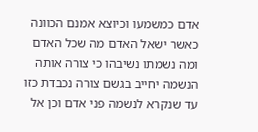אדם כמשמעו וכיוצא אמנם הכוונה כאשר ישאל האדם מה שכל האדם ומה נשמתו נשיבהו כי צורה אותה הנשמה יחייב בגשם צורה נכבדת כזו עד שנקרא לנשמה פני אדם וכן אל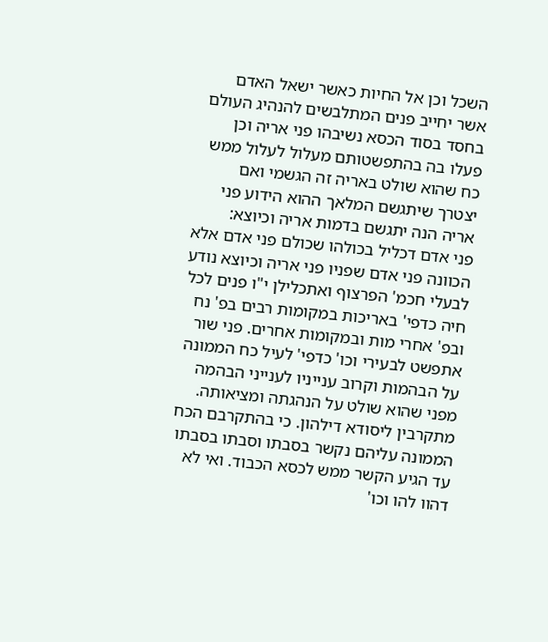השכל וכן אל החיות כאשר ישאל האדם אשר יחייב פנים המתלבשים להנהיג העולם בחסד בסוד הכסא נשיבהו פני אריה וכן פעלו בה בהתפשטותם מעלול לעלול ממש כח שהוא שולט באריה זה הגשמי ואם יצטרך שיתגשם המלאך ההוא הידוע פני אריה הנה יתגשם בדמות אריה וכיוצא:
פני אדם דכליל בכולהו שכולם פני אדם אלא הכוונה פני אדם שפניו פני אריה וכיוצא נודע לבעלי חכמ' הפרצוף ואתכלילן י"ו פנים לכל חיה כדפי' באריכות במקומות רבים בפ' נח ובפ' אחרי מות ובמקומות אחרים. פני שור אתפשט לבעירי וכו' כדפי' לעיל כח הממונה על הבהמות וקרוב ענייניו לענייני הבהמה מפני שהוא שולט על הנהגתה ומציאותה. מתקרבין ליסודא דילהון. כי בהתקרבם הכח הממונה עליהם נקשר בסבתו וסבתו בסבתו עד הגיע הקשר ממש לכסא הכבוד. ואי לא דהוו להו וכו'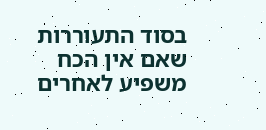בסוד התעוררות שאם אין הכח משפיע לאחרים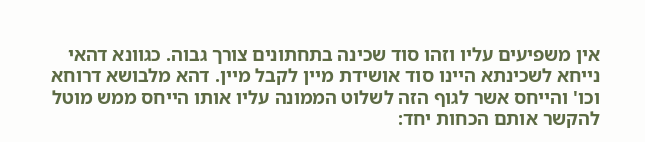אין משפיעים עליו וזהו סוד שכינה בתחתונים צורך גבוה. כגוונא דהאי נייחא לשכינתא היינו סוד אושידת מיין לקבל מיין. דהא מלבושא דרוחא וכו' והייחס אשר לגוף הזה לשלוט הממונה עליו אותו הייחס ממש מוטל להקשר אותם הכחות יחד: